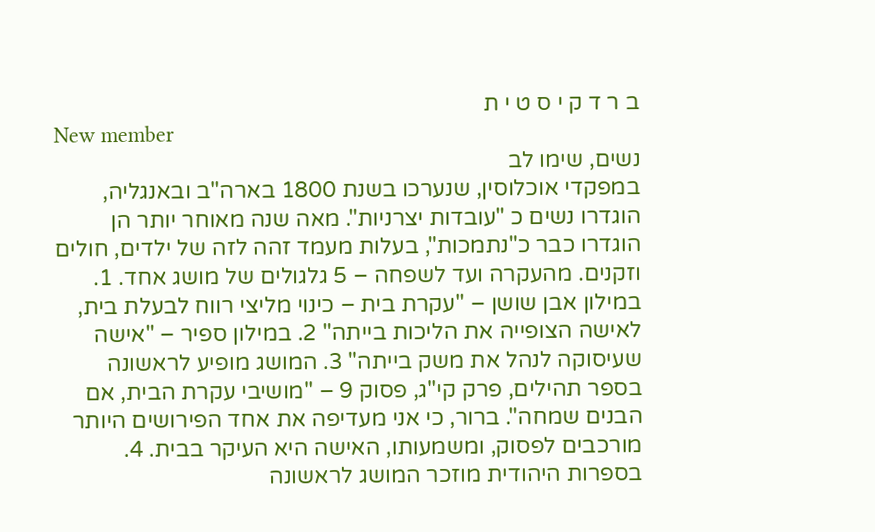ב ר ד ק י ס ט י ת
New member
נשים, שימו לב
במפקדי אוכלוסין, שנערכו בשנת 1800 בארה"ב ובאנגליה, הוגדרו נשים כ "עובדות יצרניות". מאה שנה מאוחר יותר הן הוגדרו כבר כ"נתמכות", בעלות מעמד זהה לזה של ילדים, חולים וזקנים. מהעקרה ועד לשפחה – 5 גלגולים של מושג אחד. 1. במילון אבן שושן – "עקרת בית – כינוי מליצי רווח לבעלת בית, לאישה הצופייה את הליכות בייתה" 2. במילון ספיר – "אישה שעיסוקה לנהל את משק בייתה" 3. המושג מופיע לראשונה בספר תהילים, פרק קי"ג, פסוק 9 – "מושיבי עקרת הבית, אם הבנים שמחה". ברור, כי אני מעדיפה את אחד הפירושים היותר מורכבים לפסוק, ומשמעותו, האישה היא העיקר בבית. 4. בספרות היהודית מוזכר המושג לראשונה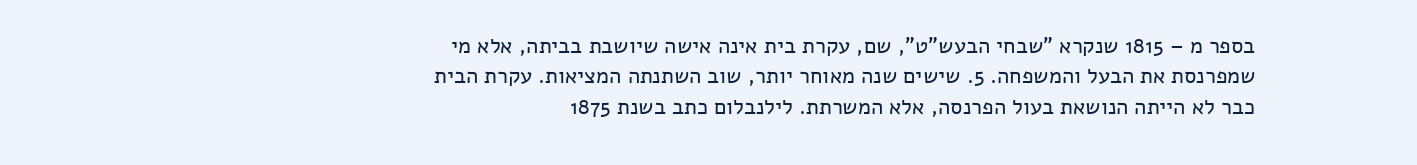בספר מ – 1815 שנקרא "שבחי הבעש"ט", שם, עקרת בית אינה אישה שיושבת בביתה, אלא מי שמפרנסת את הבעל והמשפחה. 5. שישים שנה מאוחר יותר, שוב השתנתה המציאות. עקרת הבית כבר לא הייתה הנושאת בעול הפרנסה, אלא המשרתת. לילנבלום כתב בשנת 1875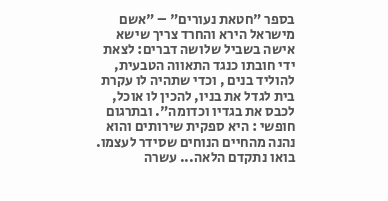בספר "חטאת נעורים" – "אשם מישראל הירא והחרד צריך שישא אישה בשביל שלושה דברים: לצאת ידי חובתו כנגד התאווה הטבעית, להוליד בנים , וכדי שתהיה לו עקרת בית לגדל את בניו, להכין לו אוכל, לכבס את בגדיו וכדומה". ובתרגום חופשי : היא ספקית שירותים והוא נהנה מהחיים הנוחים שסידר לעצמו. בואו נתקדם הלאה... עשרה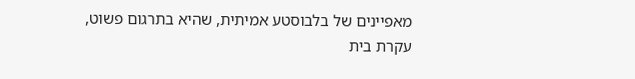מאפיינים של בלבוסטע אמיתית, שהיא בתרגום פשוט, עקרת בית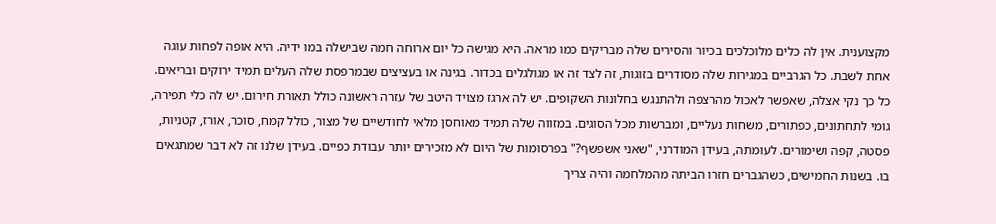מקצוענית. אין לה כלים מלוכלכים בכיור והסירים שלה מבריקים כמו מראה. היא מגישה כל יום ארוחה חמה שבישלה במו ידיה. היא אופה לפחות עוגה אחת לשבת. כל הגרביים במגירות שלה מסודרים בזוגות, זה לצד זה או מגולגלים בכדור. בגינה או בעציצים שבמרפסת שלה העלים תמיד ירוקים ובריאים. כל כך נקי אצלה, שאפשר לאכול מהרצפה ולהתנגש בחלונות השקופים. יש לה ארגז מצויד היטב של עזרה ראשונה כולל תאורת חירום. יש לה כלי תפירה, גומי לתחתונים, כפתורים, משחות נעליים, ומברשות מכל הסוגים. במזווה שלה תמיד מאוחסן מלאי לחודשיים של מצור, כולל קמח, סוכר, אורז, קטניות, פסטה, קפה ושימורים. לעומתה, בעידן המודרני, "שאני אשפשף?" בפרסומות של היום לא מזכירים יותר עבודת כפיים. בעידן שלנו זה לא דבר שמתגאים בו. בשנות החמישים, כשהגברים חזרו הביתה מהמלחמה והיה צריך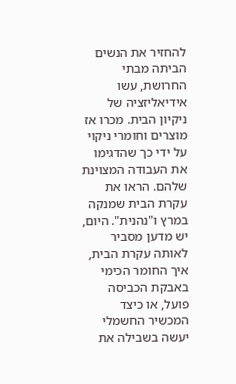להחזיר את הנשים הביתה מבתי החרושת, עשו אידיאליזציה של ניקיון הבית. מכרו אז מוצרים וחומרי ניקוי על ידי כך שהדגימו את העבודה המצוינת שלהם. הראו את עקרת הבית שמנקה במרץ ו"נהנית". היום, יש מדען מסביר לאותה עקרת הבית, איך החומר הכימי באבקת הכביסה פועל, או כיצד המכשיר החשמלי יעשה בשבילה את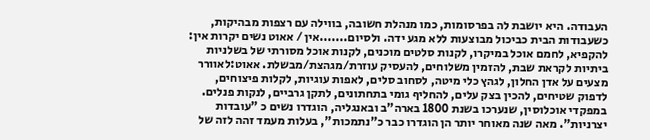העבודה. היא יושבת לה בפרסומות, כמו מנהלת חשובה, בווילה עם רצפות מבהיקות, כשעבודות הבית כביכול מבוצעות ללא מגע ידה. ולסיום.......אין / אאוט נשים יקרות אין: להקפיא, לחמם אוכל במיקרו, לקנות סלטים מוכנים, לקנות אוכל מסורתי של בשלניות ביתיות לקראת שבת, להזמין משלוחים, להעסיק עוזרת/מגהצת/מבשלת. אאוט:לאוורר מצעים על אדן החלון, לגהץ כלי מיטה, לסחוב סלים, לאפות עוגיות, לקלות פיצוחים, לדפוק שטיחים, להכין בצק עלים, להחליף גומי בתחתונים, לתקן גרביים, לנקות פנלים.
במפקדי אוכלוסין, שנערכו בשנת 1800 בארה"ב ובאנגליה, הוגדרו נשים כ "עובדות יצרניות". מאה שנה מאוחר יותר הן הוגדרו כבר כ"נתמכות", בעלות מעמד זהה לזה של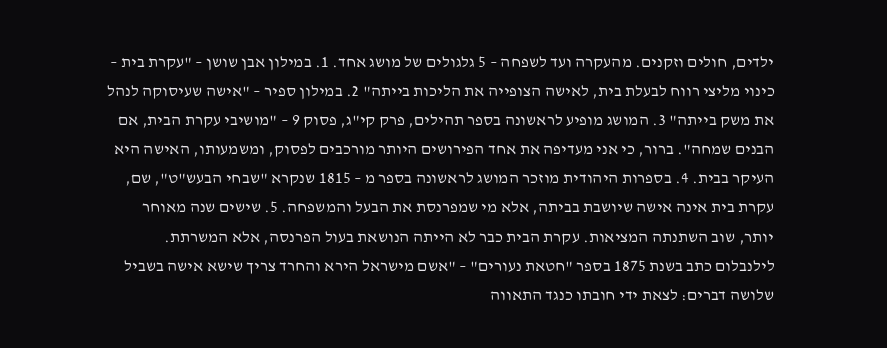ילדים, חולים וזקנים. מהעקרה ועד לשפחה – 5 גלגולים של מושג אחד. 1. במילון אבן שושן – "עקרת בית – כינוי מליצי רווח לבעלת בית, לאישה הצופייה את הליכות בייתה" 2. במילון ספיר – "אישה שעיסוקה לנהל את משק בייתה" 3. המושג מופיע לראשונה בספר תהילים, פרק קי"ג, פסוק 9 – "מושיבי עקרת הבית, אם הבנים שמחה". ברור, כי אני מעדיפה את אחד הפירושים היותר מורכבים לפסוק, ומשמעותו, האישה היא העיקר בבית. 4. בספרות היהודית מוזכר המושג לראשונה בספר מ – 1815 שנקרא "שבחי הבעש"ט", שם, עקרת בית אינה אישה שיושבת בביתה, אלא מי שמפרנסת את הבעל והמשפחה. 5. שישים שנה מאוחר יותר, שוב השתנתה המציאות. עקרת הבית כבר לא הייתה הנושאת בעול הפרנסה, אלא המשרתת. לילנבלום כתב בשנת 1875 בספר "חטאת נעורים" – "אשם מישראל הירא והחרד צריך שישא אישה בשביל שלושה דברים: לצאת ידי חובתו כנגד התאווה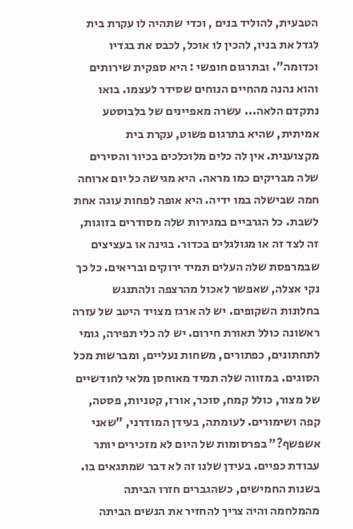הטבעית, להוליד בנים , וכדי שתהיה לו עקרת בית לגדל את בניו, להכין לו אוכל, לכבס את בגדיו וכדומה". ובתרגום חופשי : היא ספקית שירותים והוא נהנה מהחיים הנוחים שסידר לעצמו. בואו נתקדם הלאה... עשרה מאפיינים של בלבוסטע אמיתית, שהיא בתרגום פשוט, עקרת בית מקצוענית. אין לה כלים מלוכלכים בכיור והסירים שלה מבריקים כמו מראה. היא מגישה כל יום ארוחה חמה שבישלה במו ידיה. היא אופה לפחות עוגה אחת לשבת. כל הגרביים במגירות שלה מסודרים בזוגות, זה לצד זה או מגולגלים בכדור. בגינה או בעציצים שבמרפסת שלה העלים תמיד ירוקים ובריאים. כל כך נקי אצלה, שאפשר לאכול מהרצפה ולהתנגש בחלונות השקופים. יש לה ארגז מצויד היטב של עזרה ראשונה כולל תאורת חירום. יש לה כלי תפירה, גומי לתחתונים, כפתורים, משחות נעליים, ומברשות מכל הסוגים. במזווה שלה תמיד מאוחסן מלאי לחודשיים של מצור, כולל קמח, סוכר, אורז, קטניות, פסטה, קפה ושימורים. לעומתה, בעידן המודרני, "שאני אשפשף?" בפרסומות של היום לא מזכירים יותר עבודת כפיים. בעידן שלנו זה לא דבר שמתגאים בו. בשנות החמישים, כשהגברים חזרו הביתה מהמלחמה והיה צריך להחזיר את הנשים הביתה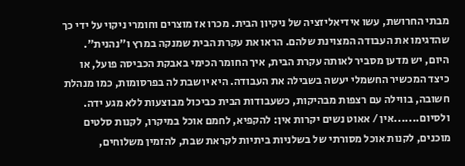מבתי החרושת, עשו אידיאליזציה של ניקיון הבית. מכרו אז מוצרים וחומרי ניקוי על ידי כך שהדגימו את העבודה המצוינת שלהם. הראו את עקרת הבית שמנקה במרץ ו"נהנית". היום, יש מדען מסביר לאותה עקרת הבית, איך החומר הכימי באבקת הכביסה פועל, או כיצד המכשיר החשמלי יעשה בשבילה את העבודה. היא יושבת לה בפרסומות, כמו מנהלת חשובה, בווילה עם רצפות מבהיקות, כשעבודות הבית כביכול מבוצעות ללא מגע ידה. ולסיום.......אין / אאוט נשים יקרות אין: להקפיא, לחמם אוכל במיקרו, לקנות סלטים מוכנים, לקנות אוכל מסורתי של בשלניות ביתיות לקראת שבת, להזמין משלוחים,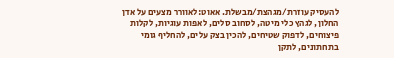להעסיק עוזרת/מגהצת/מבשלת. אאוט:לאוורר מצעים על אדן החלון, לגהץ כלי מיטה, לסחוב סלים, לאפות עוגיות, לקלות פיצוחים, לדפוק שטיחים, להכין בצק עלים, להחליף גומי בתחתונים, לתקן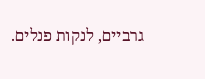גרביים, לנקות פנלים.